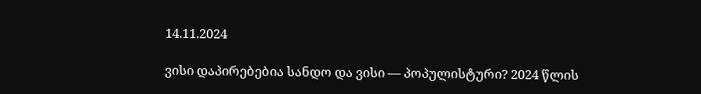14.11.2024

ვისი დაპირებებია სანდო და ვისი — პოპულისტური? 2024 წლის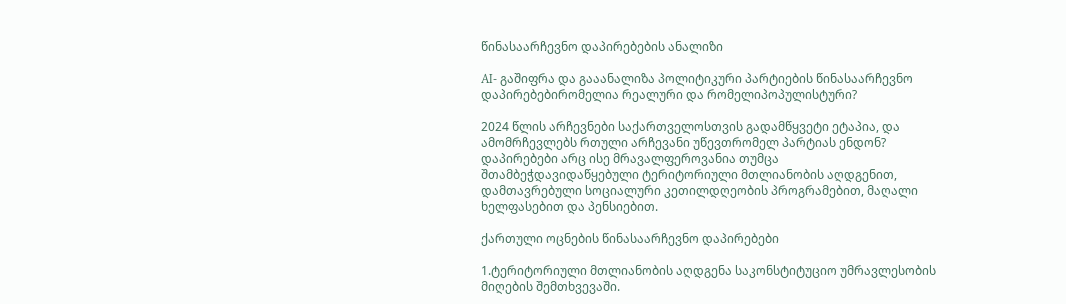წინასაარჩევნო დაპირებების ანალიზი

AI- გაშიფრა და გააანალიზა პოლიტიკური პარტიების წინასაარჩევნო დაპირებებირომელია რეალური და რომელიპოპულისტური?

2024 წლის არჩევნები საქართველოსთვის გადამწყვეტი ეტაპია, და ამომრჩევლებს რთული არჩევანი უწევთრომელ პარტიას ენდონ? დაპირებები არც ისე მრავალფეროვანია თუმცა შთამბეჭდავიდაწყებული ტერიტორიული მთლიანობის აღდგენით, დამთავრებული სოციალური კეთილდღეობის პროგრამებით, მაღალი ხელფასებით და პენსიებით.

ქართული ოცნების წინასაარჩევნო დაპირებები

1.ტერიტორიული მთლიანობის აღდგენა საკონსტიტუციო უმრავლესობის მიღების შემთხვევაში.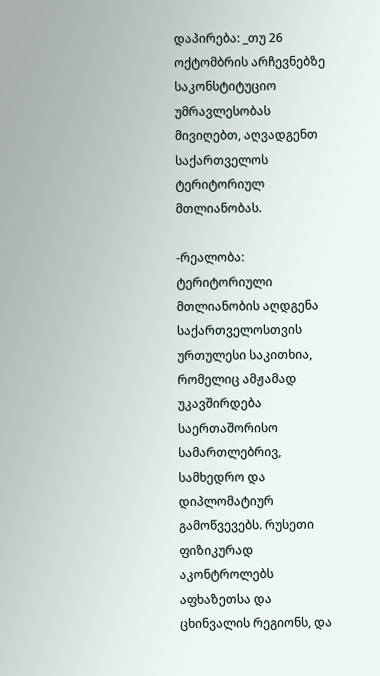დაპირება: _თუ 26 ოქტომბრის არჩევნებზე საკონსტიტუციო უმრავლესობას მივიღებთ, აღვადგენთ საქართველოს ტერიტორიულ მთლიანობას.

-რეალობა: ტერიტორიული მთლიანობის აღდგენა საქართველოსთვის ურთულესი საკითხია, რომელიც ამჟამად უკავშირდება საერთაშორისო სამართლებრივ, სამხედრო და დიპლომატიურ გამოწვევებს. რუსეთი ფიზიკურად აკონტროლებს აფხაზეთსა და ცხინვალის რეგიონს, და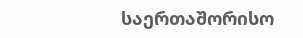საერთაშორისო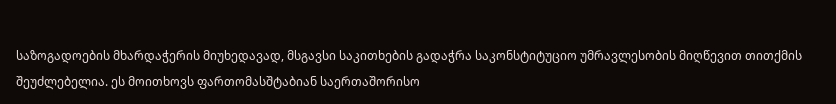საზოგადოების მხარდაჭერის მიუხედავად, მსგავსი საკითხების გადაჭრა საკონსტიტუციო უმრავლესობის მიღწევით თითქმის შეუძლებელია. ეს მოითხოვს ფართომასშტაბიან საერთაშორისო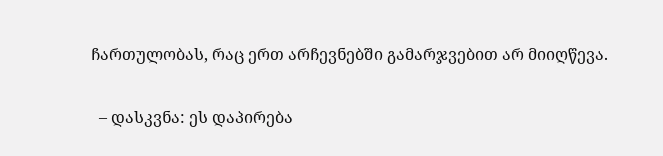ჩართულობას, რაც ერთ არჩევნებში გამარჯვებით არ მიიღწევა.

  – დასკვნა: ეს დაპირება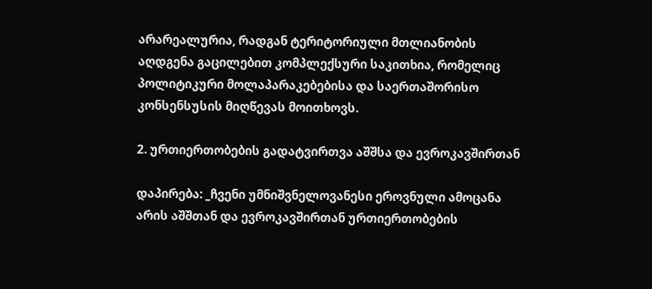არარეალურია, რადგან ტერიტორიული მთლიანობის აღდგენა გაცილებით კომპლექსური საკითხია, რომელიც პოლიტიკური მოლაპარაკებებისა და საერთაშორისო კონსენსუსის მიღწევას მოითხოვს.

2. ურთიერთობების გადატვირთვა აშშსა და ევროკავშირთან

დაპირება: _ჩვენი უმნიშვნელოვანესი ეროვნული ამოცანა არის აშშთან და ევროკავშირთან ურთიერთობების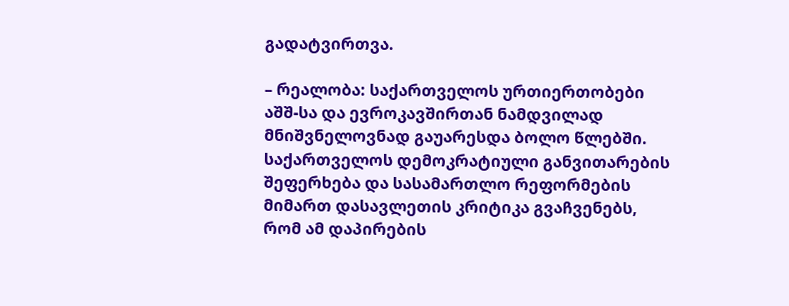გადატვირთვა.

– რეალობა: საქართველოს ურთიერთობები აშშ-სა და ევროკავშირთან ნამდვილად მნიშვნელოვნად გაუარესდა ბოლო წლებში. საქართველოს დემოკრატიული განვითარების შეფერხება და სასამართლო რეფორმების მიმართ დასავლეთის კრიტიკა გვაჩვენებს, რომ ამ დაპირების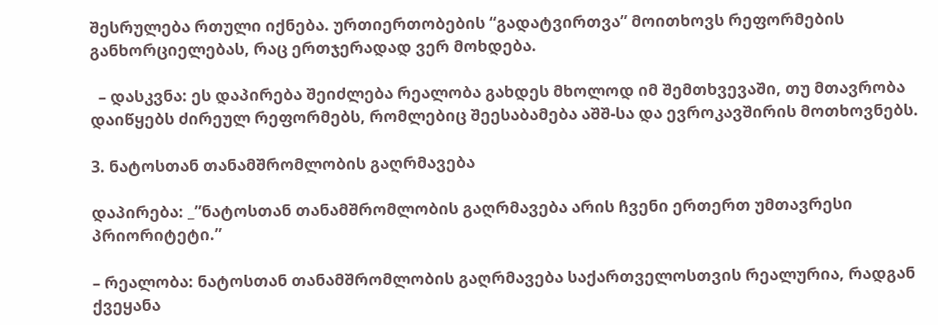შესრულება რთული იქნება. ურთიერთობების “გადატვირთვა” მოითხოვს რეფორმების განხორციელებას, რაც ერთჯერადად ვერ მოხდება.

  – დასკვნა: ეს დაპირება შეიძლება რეალობა გახდეს მხოლოდ იმ შემთხვევაში, თუ მთავრობა დაიწყებს ძირეულ რეფორმებს, რომლებიც შეესაბამება აშშ-სა და ევროკავშირის მოთხოვნებს.

3. ნატოსთან თანამშრომლობის გაღრმავება

დაპირება: _”ნატოსთან თანამშრომლობის გაღრმავება არის ჩვენი ერთერთ უმთავრესი პრიორიტეტი.”

– რეალობა: ნატოსთან თანამშრომლობის გაღრმავება საქართველოსთვის რეალურია, რადგან ქვეყანა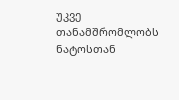უკვე თანამშრომლობს ნატოსთან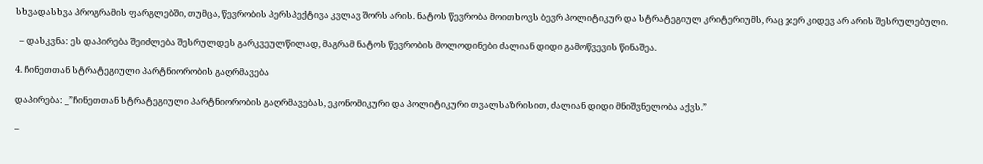სხვადასხვა პროგრამის ფარგლებში, თუმცა, წევრობის პერსპექტივა კვლავ შორს არის. ნატოს წევრობა მოითხოვს ბევრ პოლიტიკურ და სტრატეგიულ კრიტერიუმს, რაც ჯერ კიდევ არ არის შესრულებული.

  – დასკვნა: ეს დაპირება შეიძლება შესრულდეს გარკვეულწილად, მაგრამ ნატოს წევრობის მოლოდინები ძალიან დიდი გამოწვევის წინაშეა.

4. ჩინეთთან სტრატეგიული პარტნიორობის გაღრმავება

დაპირება: _”ჩინეთთან სტრატეგიული პარტნიორობის გაღრმავებას, ეკონომიკური და პოლიტიკური თვალსაზრისით, ძალიან დიდი მნიშვნელობა აქვს.”

–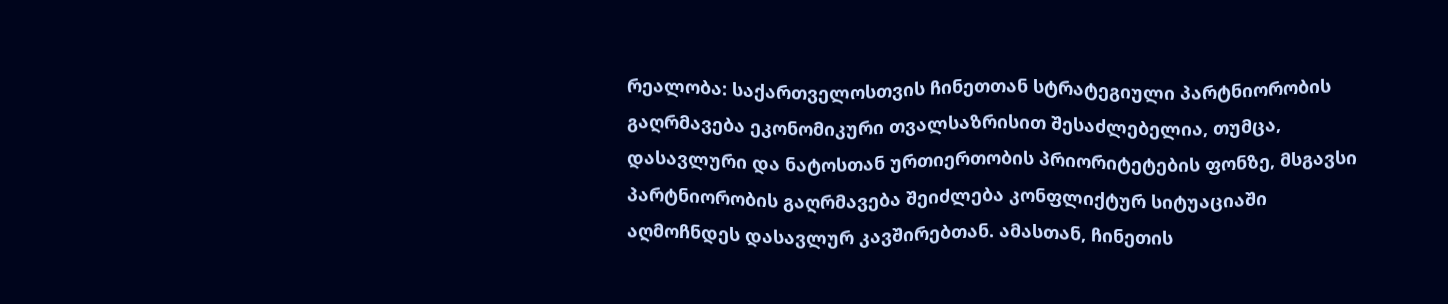რეალობა: საქართველოსთვის ჩინეთთან სტრატეგიული პარტნიორობის გაღრმავება ეკონომიკური თვალსაზრისით შესაძლებელია, თუმცა, დასავლური და ნატოსთან ურთიერთობის პრიორიტეტების ფონზე, მსგავსი პარტნიორობის გაღრმავება შეიძლება კონფლიქტურ სიტუაციაში აღმოჩნდეს დასავლურ კავშირებთან. ამასთან, ჩინეთის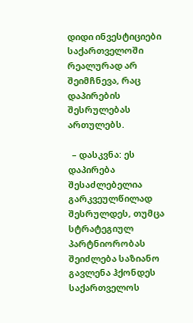დიდი ინვესტიციები საქართველოში რეალურად არ შეიმჩნევა, რაც დაპირების შესრულებას ართულებს.

  – დასკვნა: ეს დაპირება შესაძლებელია გარკვეულწილად შესრულდეს, თუმცა სტრატეგიულ პარტნიორობას შეიძლება საზიანო გავლენა ჰქონდეს საქართველოს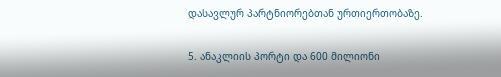დასავლურ პარტნიორებთან ურთიერთობაზე.

5. ანაკლიის პორტი და 600 მილიონი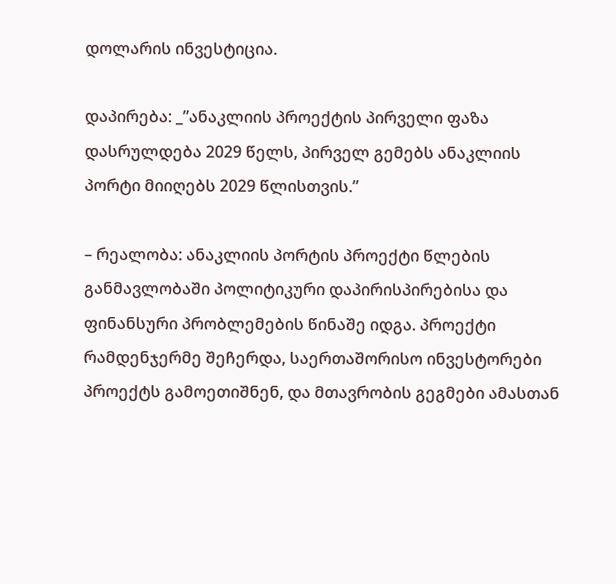დოლარის ინვესტიცია.

დაპირება: _”ანაკლიის პროექტის პირველი ფაზა დასრულდება 2029 წელს, პირველ გემებს ანაკლიის პორტი მიიღებს 2029 წლისთვის.”

– რეალობა: ანაკლიის პორტის პროექტი წლების განმავლობაში პოლიტიკური დაპირისპირებისა და ფინანსური პრობლემების წინაშე იდგა. პროექტი რამდენჯერმე შეჩერდა, საერთაშორისო ინვესტორები პროექტს გამოეთიშნენ, და მთავრობის გეგმები ამასთან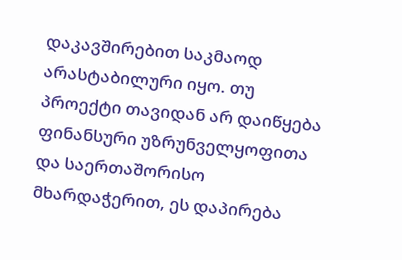დაკავშირებით საკმაოდ არასტაბილური იყო. თუ პროექტი თავიდან არ დაიწყება ფინანსური უზრუნველყოფითა და საერთაშორისო მხარდაჭერით, ეს დაპირება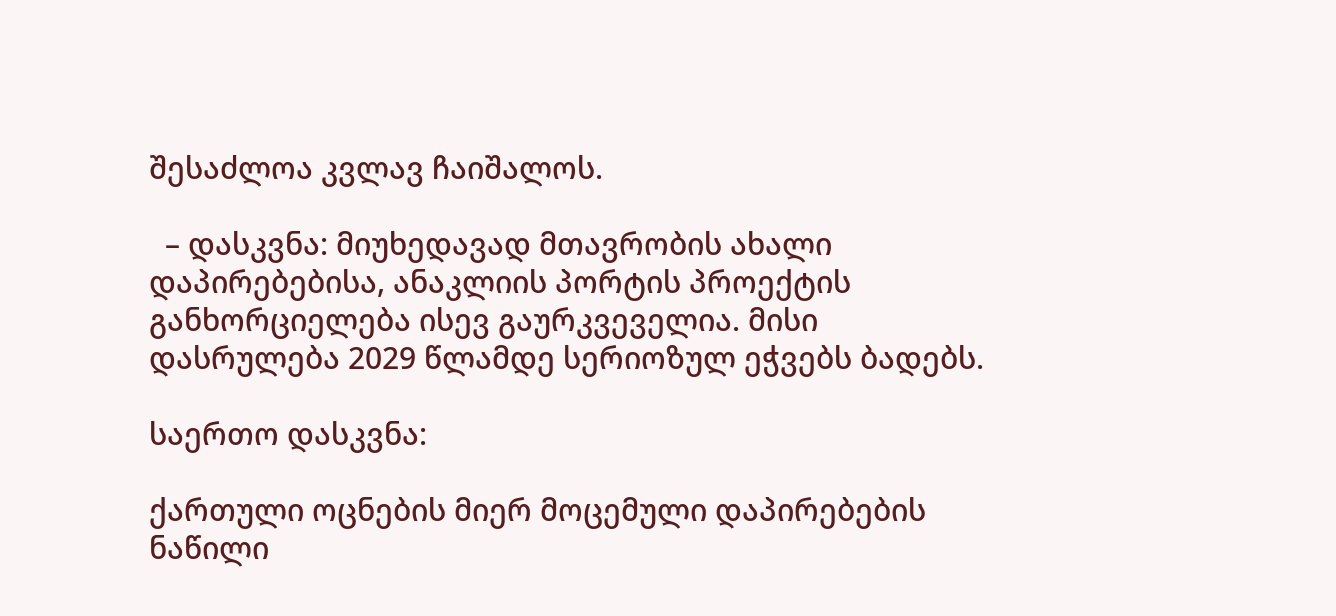შესაძლოა კვლავ ჩაიშალოს.

  – დასკვნა: მიუხედავად მთავრობის ახალი დაპირებებისა, ანაკლიის პორტის პროექტის განხორციელება ისევ გაურკვეველია. მისი დასრულება 2029 წლამდე სერიოზულ ეჭვებს ბადებს.

საერთო დასკვნა:

ქართული ოცნების მიერ მოცემული დაპირებების ნაწილი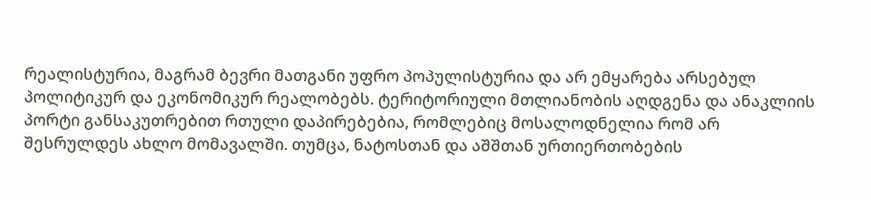რეალისტურია, მაგრამ ბევრი მათგანი უფრო პოპულისტურია და არ ემყარება არსებულ პოლიტიკურ და ეკონომიკურ რეალობებს. ტერიტორიული მთლიანობის აღდგენა და ანაკლიის პორტი განსაკუთრებით რთული დაპირებებია, რომლებიც მოსალოდნელია რომ არ შესრულდეს ახლო მომავალში. თუმცა, ნატოსთან და აშშთან ურთიერთობების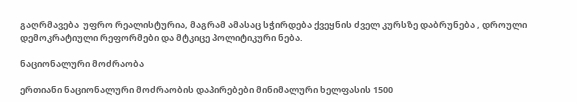გაღრმავება  უფრო რეალისტურია, მაგრამ ამასაც სჭირდება ქვეყნის ძველ კურსზე დაბრუნება , დროული დემოკრატიული რეფორმები და მტკიცე პოლიტიკური ნება.

ნაციონალური მოძრაობა

ერთიანი ნაციონალური მოძრაობის დაპირებები მინიმალური ხელფასის 1500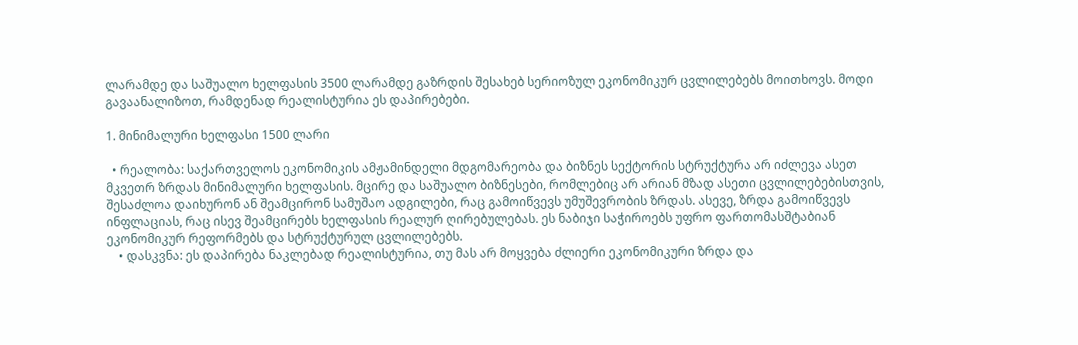ლარამდე და საშუალო ხელფასის 3500 ლარამდე გაზრდის შესახებ სერიოზულ ეკონომიკურ ცვლილებებს მოითხოვს. მოდი გავაანალიზოთ, რამდენად რეალისტურია ეს დაპირებები.

1. მინიმალური ხელფასი 1500 ლარი

  • რეალობა: საქართველოს ეკონომიკის ამჟამინდელი მდგომარეობა და ბიზნეს სექტორის სტრუქტურა არ იძლევა ასეთ მკვეთრ ზრდას მინიმალური ხელფასის. მცირე და საშუალო ბიზნესები, რომლებიც არ არიან მზად ასეთი ცვლილებებისთვის, შესაძლოა დაიხურონ ან შეამცირონ სამუშაო ადგილები, რაც გამოიწვევს უმუშევრობის ზრდას. ასევე, ზრდა გამოიწვევს ინფლაციას, რაც ისევ შეამცირებს ხელფასის რეალურ ღირებულებას. ეს ნაბიჯი საჭიროებს უფრო ფართომასშტაბიან ეკონომიკურ რეფორმებს და სტრუქტურულ ცვლილებებს.
    • დასკვნა: ეს დაპირება ნაკლებად რეალისტურია, თუ მას არ მოყვება ძლიერი ეკონომიკური ზრდა და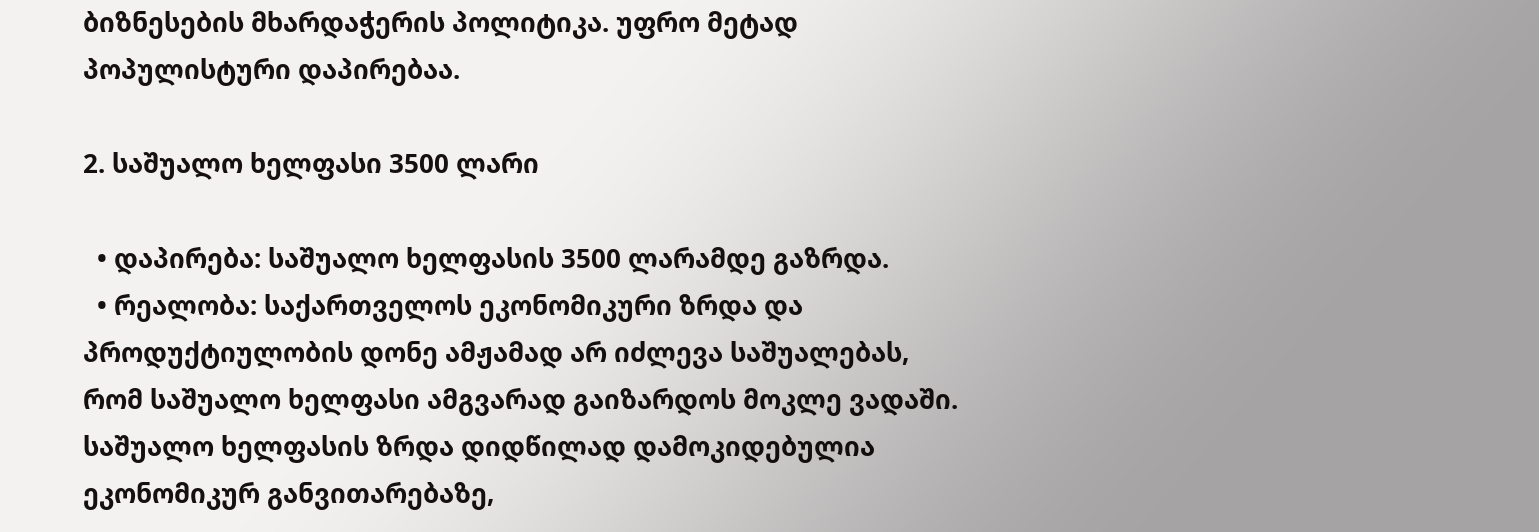ბიზნესების მხარდაჭერის პოლიტიკა. უფრო მეტად პოპულისტური დაპირებაა.

2. საშუალო ხელფასი 3500 ლარი

  • დაპირება: საშუალო ხელფასის 3500 ლარამდე გაზრდა.
  • რეალობა: საქართველოს ეკონომიკური ზრდა და პროდუქტიულობის დონე ამჟამად არ იძლევა საშუალებას, რომ საშუალო ხელფასი ამგვარად გაიზარდოს მოკლე ვადაში. საშუალო ხელფასის ზრდა დიდწილად დამოკიდებულია ეკონომიკურ განვითარებაზე,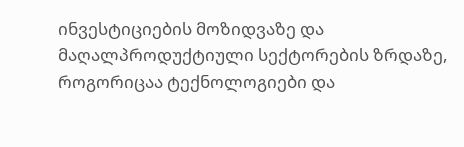ინვესტიციების მოზიდვაზე და მაღალპროდუქტიული სექტორების ზრდაზე, როგორიცაა ტექნოლოგიები და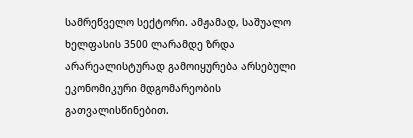სამრეწველო სექტორი. ამჟამად, საშუალო ხელფასის 3500 ლარამდე ზრდა არარეალისტურად გამოიყურება არსებული ეკონომიკური მდგომარეობის გათვალისწინებით.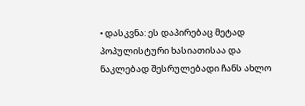• დასკვნა: ეს დაპირებაც მეტად პოპულისტური ხასიათისაა და ნაკლებად შესრულებადი ჩანს ახლო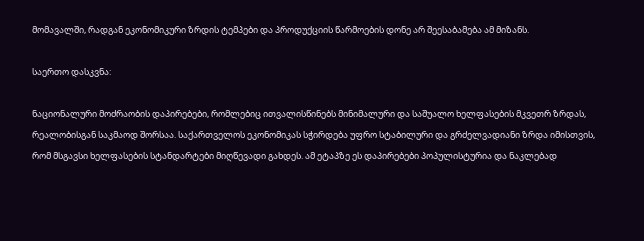მომავალში, რადგან ეკონომიკური ზრდის ტემპები და პროდუქციის წარმოების დონე არ შეესაბამება ამ მიზანს.

საერთო დასკვნა:

ნაციონალური მოძრაობის დაპირებები, რომლებიც ითვალისწინებს მინიმალური და საშუალო ხელფასების მკვეთრ ზრდას, რეალობისგან საკმაოდ შორსაა. საქართველოს ეკონომიკას სჭირდება უფრო სტაბილური და გრძელვადიანი ზრდა იმისთვის, რომ მსგავსი ხელფასების სტანდარტები მიღწევადი გახდეს. ამ ეტაპზე ეს დაპირებები პოპულისტურია და ნაკლებად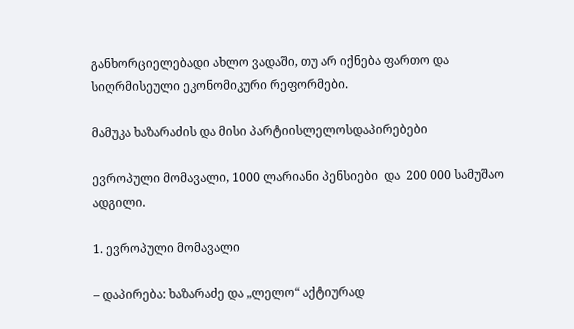განხორციელებადი ახლო ვადაში, თუ არ იქნება ფართო და სიღრმისეული ეკონომიკური რეფორმები.

მამუკა ხაზარაძის და მისი პარტიისლელოსდაპირებები

ევროპული მომავალი, 1000 ლარიანი პენსიები  და  200 000 სამუშაო ადგილი.

1. ევროპული მომავალი

– დაპირება: ხაზარაძე და „ლელო“ აქტიურად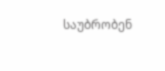საუბრობენ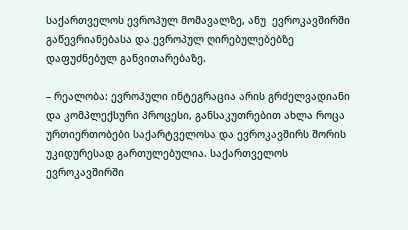საქართველოს ევროპულ მომავალზე, ანუ  ევროკავშირში გაწევრიანებასა და ევროპულ ღირებულებებზე დაფუძნებულ განვითარებაზე.

– რეალობა: ევროპული ინტეგრაცია არის გრძელვადიანი და კომპლექსური პროცესი, განსაკუთრებით ახლა როცა ურთიერთობები საქარტველოსა და ევროკავშირს შორის უკიდურესად გართულებულია. საქართველოს ევროკავშირში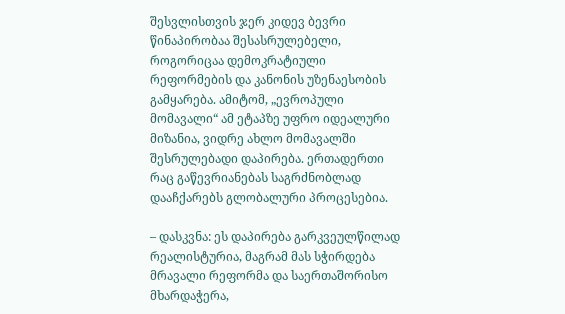შესვლისთვის ჯერ კიდევ ბევრი წინაპირობაა შესასრულებელი, როგორიცაა დემოკრატიული რეფორმების და კანონის უზენაესობის გამყარება. ამიტომ, „ევროპული მომავალი“ ამ ეტაპზე უფრო იდეალური მიზანია, ვიდრე ახლო მომავალში შესრულებადი დაპირება. ერთადერთი რაც გაწევრიანებას საგრძნობლად დააჩქარებს გლობალური პროცესებია.

– დასკვნა: ეს დაპირება გარკვეულწილად რეალისტურია, მაგრამ მას სჭირდება მრავალი რეფორმა და საერთაშორისო მხარდაჭერა,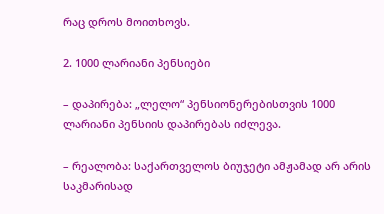რაც დროს მოითხოვს.

2. 1000 ლარიანი პენსიები

– დაპირება: „ლელო“ პენსიონერებისთვის 1000 ლარიანი პენსიის დაპირებას იძლევა.

– რეალობა: საქართველოს ბიუჯეტი ამჟამად არ არის საკმარისად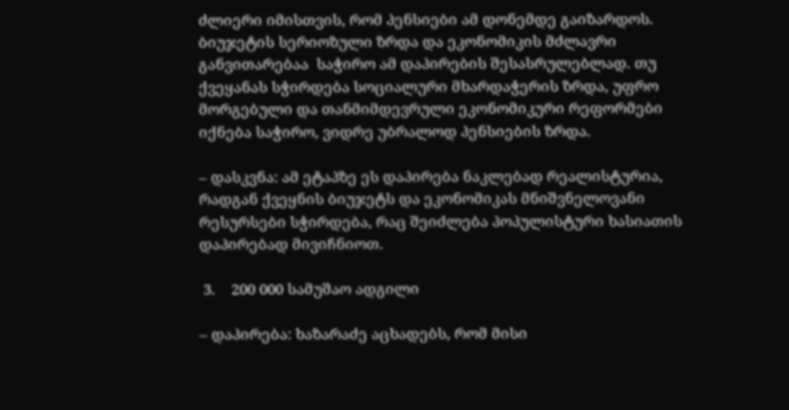ძლიერი იმისთვის, რომ პენსიები ამ დონემდე გაიზარდოს.  ბიუჯეტის სერიოზული ზრდა და ეკონომიკის მძლავრი განვითარებაა  საჭირო ამ დაპირების შესასრულებლად. თუ ქვეყანას სჭირდება სოციალური მხარდაჭერის ზრდა, უფრო მორგებული და თანმიმდევრული ეკონომიკური რეფორმები იქნება საჭირო, ვიდრე უბრალოდ პენსიების ზრდა.

– დასკვნა: ამ ეტაპზე ეს დაპირება ნაკლებად რეალისტურია, რადგან ქვეყნის ბიუჯეტს და ეკონომიკას მნიშვნელოვანი რესურსები სჭირდება, რაც შეიძლება პოპულისტური ხასიათის დაპირებად მივიჩნიოთ.

 3.    200 000 სამუშაო ადგილი

– დაპირება: ხაზარაძე აცხადებს, რომ მისი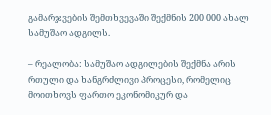გამარჯვების შემთხვევაში შექმნის 200 000 ახალ სამუშაო ადგილს.

– რეალობა: სამუშაო ადგილების შექმნა არის რთული და ხანგრძლივი პროცესი, რომელიც მოითხოვს ფართო ეკონომიკურ და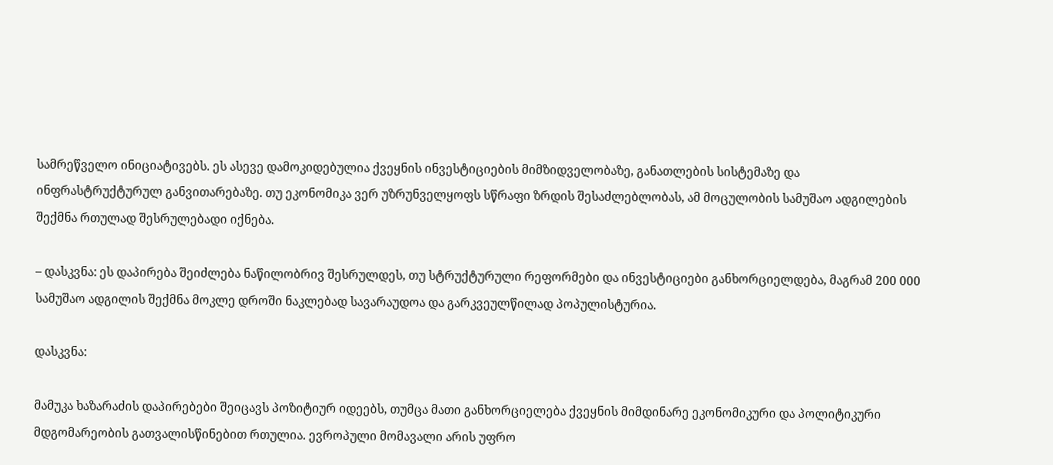სამრეწველო ინიციატივებს. ეს ასევე დამოკიდებულია ქვეყნის ინვესტიციების მიმზიდველობაზე, განათლების სისტემაზე და ინფრასტრუქტურულ განვითარებაზე. თუ ეკონომიკა ვერ უზრუნველყოფს სწრაფი ზრდის შესაძლებლობას, ამ მოცულობის სამუშაო ადგილების შექმნა რთულად შესრულებადი იქნება.

– დასკვნა: ეს დაპირება შეიძლება ნაწილობრივ შესრულდეს, თუ სტრუქტურული რეფორმები და ინვესტიციები განხორციელდება, მაგრამ 200 000 სამუშაო ადგილის შექმნა მოკლე დროში ნაკლებად სავარაუდოა და გარკვეულწილად პოპულისტურია.

დასკვნა:

მამუკა ხაზარაძის დაპირებები შეიცავს პოზიტიურ იდეებს, თუმცა მათი განხორციელება ქვეყნის მიმდინარე ეკონომიკური და პოლიტიკური მდგომარეობის გათვალისწინებით რთულია. ევროპული მომავალი არის უფრო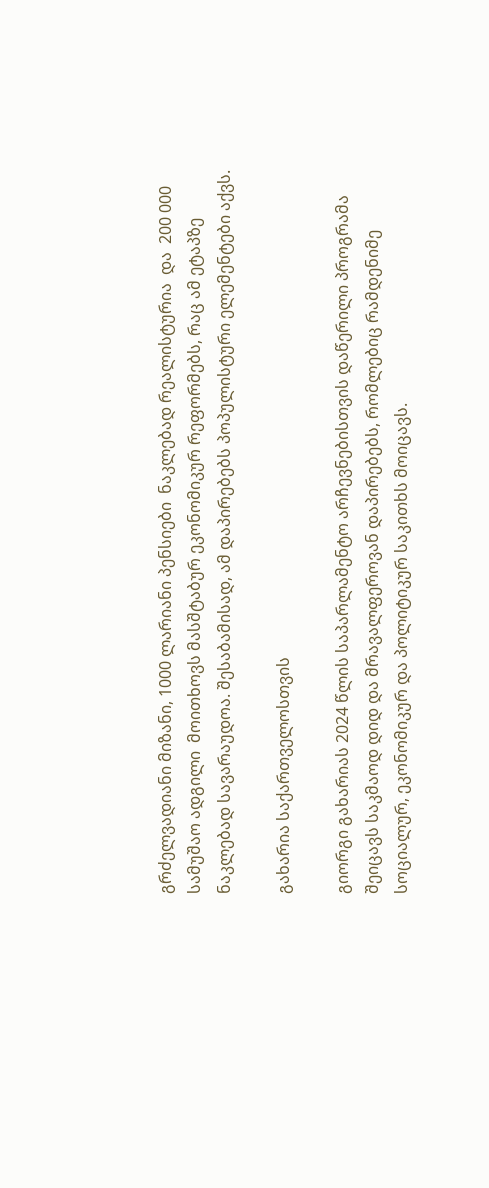გრძელვადიანი მიზანი, 1000 ლარიანი პენსიები  ნაკლებად რეალისტურია  და  200 000 სამუშაო ადგილი  მოითხოვს მასშტაბურ ეკონომიკურ რეფორმებს, რაც ამ ეტაპზე ნაკლებად სავარაუდოა. შესაბამისად, ამ დაპირებებს პოპულისტური ელემენტები აქვს.

გახარია საქართველოსთვის

გიორგი გახარიას 2024 წლის საპარლამენტო არჩევნებისთვის დაწერილი პროგრამა შეიცავს საკმაოდ დიდ და მრავალფეროვან დაპირებებს, რომლებიც რამდენიმე სოციალურ, ეკონომიკურ და პოლიტიკურ საკითხს მოიცავს.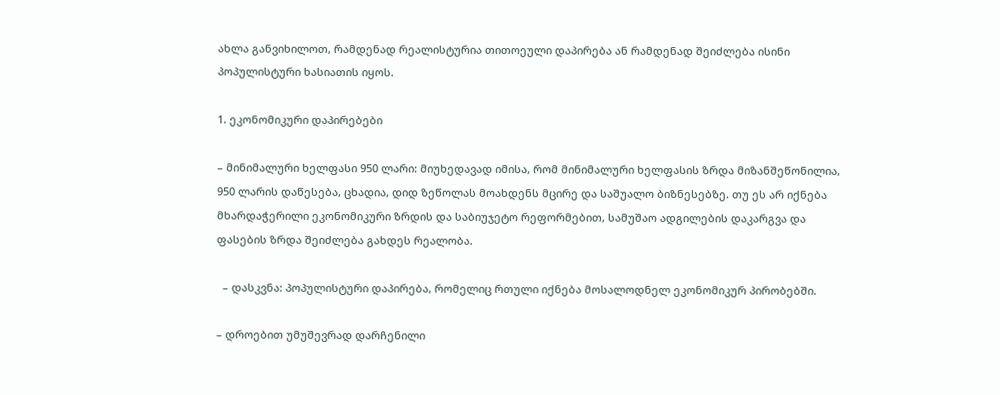ახლა განვიხილოთ, რამდენად რეალისტურია თითოეული დაპირება ან რამდენად შეიძლება ისინი პოპულისტური ხასიათის იყოს.

1. ეკონომიკური დაპირებები

– მინიმალური ხელფასი 950 ლარი: მიუხედავად იმისა, რომ მინიმალური ხელფასის ზრდა მიზანშეწონილია, 950 ლარის დაწესება, ცხადია, დიდ ზეწოლას მოახდენს მცირე და საშუალო ბიზნესებზე. თუ ეს არ იქნება მხარდაჭერილი ეკონომიკური ზრდის და საბიუჯეტო რეფორმებით, სამუშაო ადგილების დაკარგვა და ფასების ზრდა შეიძლება გახდეს რეალობა.

  – დასკვნა: პოპულისტური დაპირება, რომელიც რთული იქნება მოსალოდნელ ეკონომიკურ პირობებში.

– დროებით უმუშევრად დარჩენილი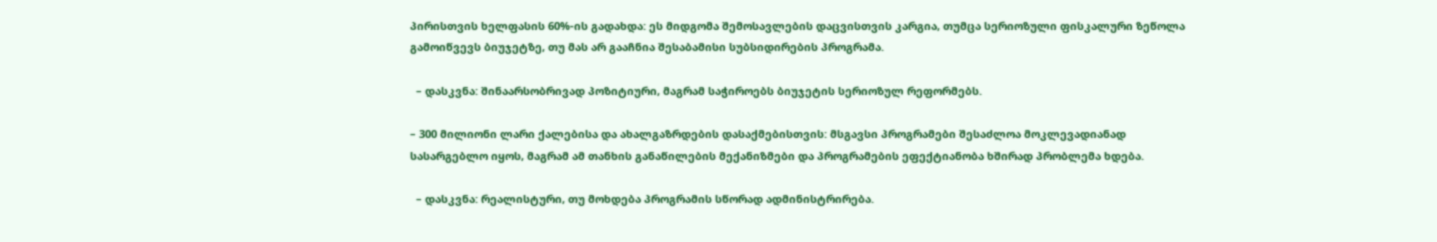პირისთვის ხელფასის 60%-ის გადახდა: ეს მიდგომა შემოსავლების დაცვისთვის კარგია, თუმცა სერიოზული ფისკალური ზეწოლა გამოიწვევს ბიუჯეტზე, თუ მას არ გააჩნია შესაბამისი სუბსიდირების პროგრამა.

  – დასკვნა: შინაარსობრივად პოზიტიური, მაგრამ საჭიროებს ბიუჯეტის სერიოზულ რეფორმებს.

– 300 მილიონი ლარი ქალებისა და ახალგაზრდების დასაქმებისთვის: მსგავსი პროგრამები შესაძლოა მოკლევადიანად სასარგებლო იყოს, მაგრამ ამ თანხის განაწილების მექანიზმები და პროგრამების ეფექტიანობა ხშირად პრობლემა ხდება.

  – დასკვნა: რეალისტური, თუ მოხდება პროგრამის სწორად ადმინისტრირება.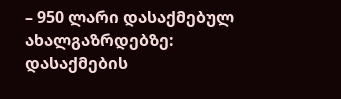– 950 ლარი დასაქმებულ ახალგაზრდებზე: დასაქმების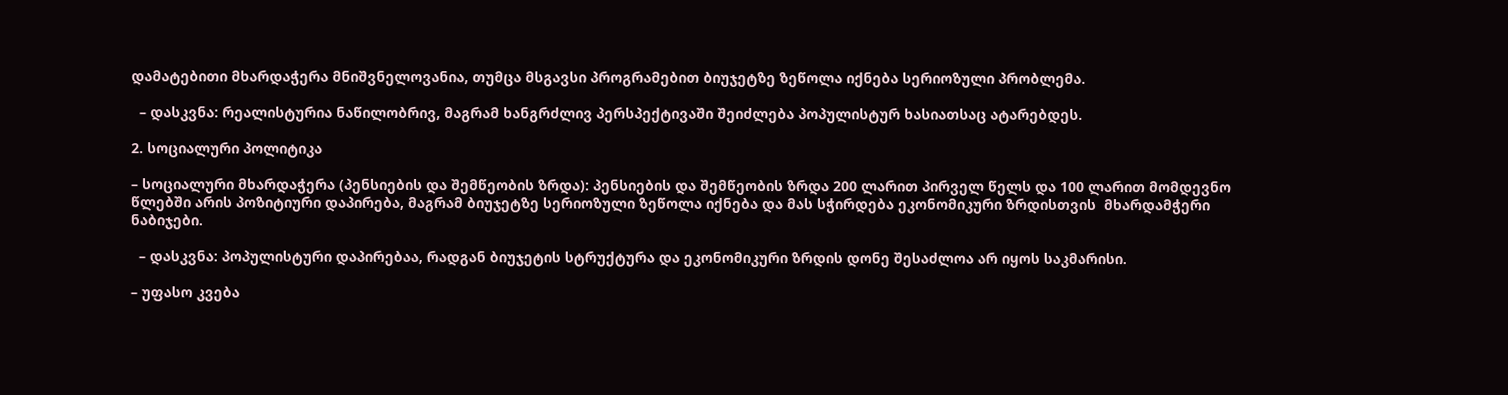დამატებითი მხარდაჭერა მნიშვნელოვანია, თუმცა მსგავსი პროგრამებით ბიუჯეტზე ზეწოლა იქნება სერიოზული პრობლემა.

  – დასკვნა: რეალისტურია ნაწილობრივ, მაგრამ ხანგრძლივ პერსპექტივაში შეიძლება პოპულისტურ ხასიათსაც ატარებდეს.

2. სოციალური პოლიტიკა

– სოციალური მხარდაჭერა (პენსიების და შემწეობის ზრდა): პენსიების და შემწეობის ზრდა 200 ლარით პირველ წელს და 100 ლარით მომდევნო წლებში არის პოზიტიური დაპირება, მაგრამ ბიუჯეტზე სერიოზული ზეწოლა იქნება და მას სჭირდება ეკონომიკური ზრდისთვის  მხარდამჭერი ნაბიჯები.

  – დასკვნა: პოპულისტური დაპირებაა, რადგან ბიუჯეტის სტრუქტურა და ეკონომიკური ზრდის დონე შესაძლოა არ იყოს საკმარისი.

– უფასო კვება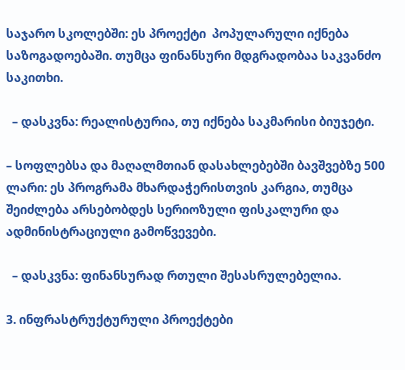საჯარო სკოლებში: ეს პროექტი  პოპულარული იქნება საზოგადოებაში. თუმცა ფინანსური მდგრადობაა საკვანძო საკითხი.

  – დასკვნა: რეალისტურია, თუ იქნება საკმარისი ბიუჯეტი.

– სოფლებსა და მაღალმთიან დასახლებებში ბავშვებზე 500 ლარი: ეს პროგრამა მხარდაჭერისთვის კარგია, თუმცა შეიძლება არსებობდეს სერიოზული ფისკალური და ადმინისტრაციული გამოწვევები.

  – დასკვნა: ფინანსურად რთული შესასრულებელია.

3. ინფრასტრუქტურული პროექტები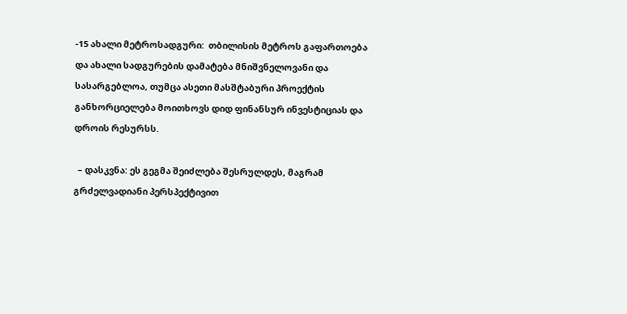-15 ახალი მეტროსადგური:  თბილისის მეტროს გაფართოება და ახალი სადგურების დამატება მნიშვნელოვანი და სასარგებლოა, თუმცა ასეთი მასშტაბური პროექტის განხორციელება მოითხოვს დიდ ფინანსურ ინვესტიციას და დროის რესურსს.

  – დასკვნა: ეს გეგმა შეიძლება შესრულდეს, მაგრამ გრძელვადიანი პერსპექტივით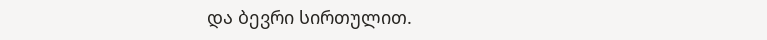და ბევრი სირთულით.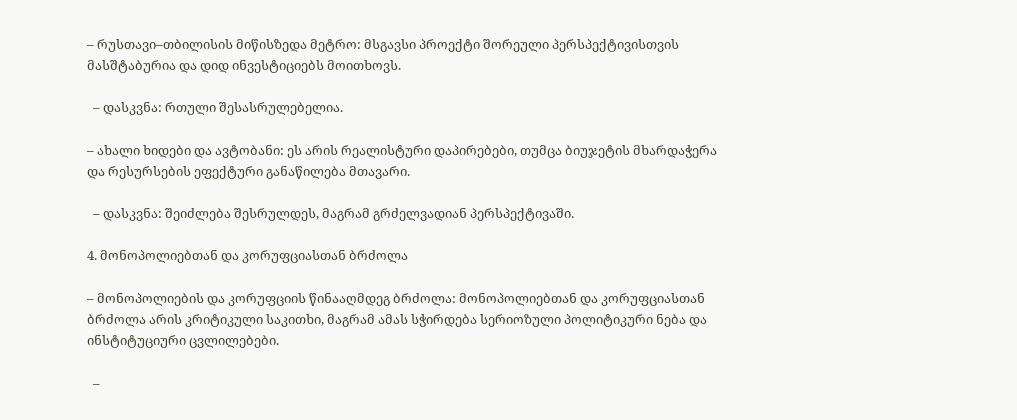– რუსთავი–თბილისის მიწისზედა მეტრო: მსგავსი პროექტი შორეული პერსპექტივისთვის მასშტაბურია და დიდ ინვესტიციებს მოითხოვს.

  – დასკვნა: რთული შესასრულებელია.

– ახალი ხიდები და ავტობანი: ეს არის რეალისტური დაპირებები, თუმცა ბიუჯეტის მხარდაჭერა და რესურსების ეფექტური განაწილება მთავარი.

  – დასკვნა: შეიძლება შესრულდეს, მაგრამ გრძელვადიან პერსპექტივაში.

4. მონოპოლიებთან და კორუფციასთან ბრძოლა

– მონოპოლიების და კორუფციის წინააღმდეგ ბრძოლა: მონოპოლიებთან და კორუფციასთან ბრძოლა არის კრიტიკული საკითხი, მაგრამ ამას სჭირდება სერიოზული პოლიტიკური ნება და ინსტიტუციური ცვლილებები.

  –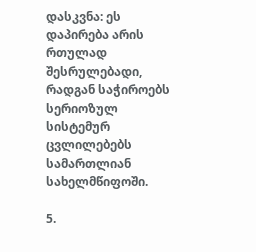დასკვნა: ეს დაპირება არის რთულად შესრულებადი, რადგან საჭიროებს სერიოზულ სისტემურ ცვლილებებს სამართლიან სახელმწიფოში.

5.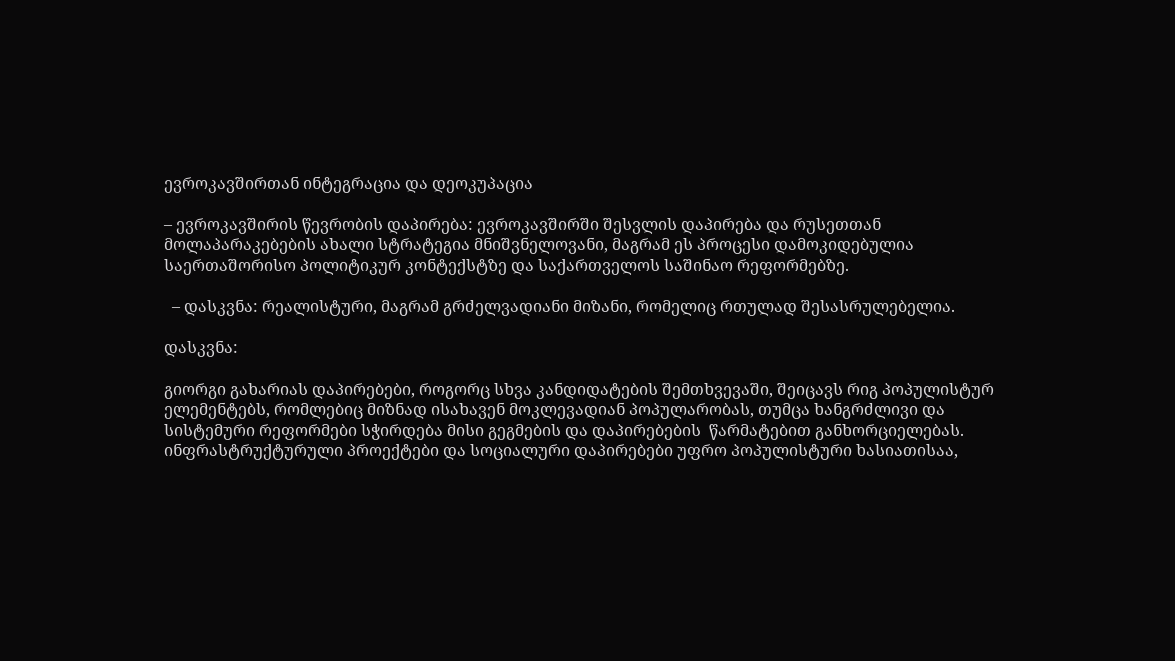ევროკავშირთან ინტეგრაცია და დეოკუპაცია

– ევროკავშირის წევრობის დაპირება: ევროკავშირში შესვლის დაპირება და რუსეთთან მოლაპარაკებების ახალი სტრატეგია მნიშვნელოვანი, მაგრამ ეს პროცესი დამოკიდებულია საერთაშორისო პოლიტიკურ კონტექსტზე და საქართველოს საშინაო რეფორმებზე.

  – დასკვნა: რეალისტური, მაგრამ გრძელვადიანი მიზანი, რომელიც რთულად შესასრულებელია.

დასკვნა:

გიორგი გახარიას დაპირებები, როგორც სხვა კანდიდატების შემთხვევაში, შეიცავს რიგ პოპულისტურ ელემენტებს, რომლებიც მიზნად ისახავენ მოკლევადიან პოპულარობას, თუმცა ხანგრძლივი და სისტემური რეფორმები სჭირდება მისი გეგმების და დაპირებების  წარმატებით განხორციელებას. ინფრასტრუქტურული პროექტები და სოციალური დაპირებები უფრო პოპულისტური ხასიათისაა,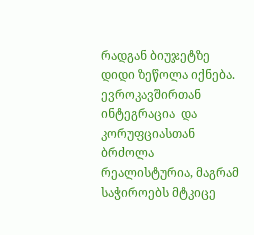რადგან ბიუჯეტზე დიდი ზეწოლა იქნება.  ევროკავშირთან ინტეგრაცია  და  კორუფციასთან ბრძოლა  რეალისტურია, მაგრამ საჭიროებს მტკიცე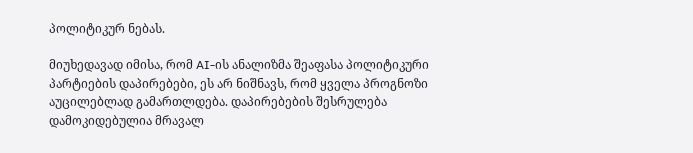პოლიტიკურ ნებას.

მიუხედავად იმისა, რომ AI-ის ანალიზმა შეაფასა პოლიტიკური პარტიების დაპირებები, ეს არ ნიშნავს, რომ ყველა პროგნოზი აუცილებლად გამართლდება. დაპირებების შესრულება დამოკიდებულია მრავალ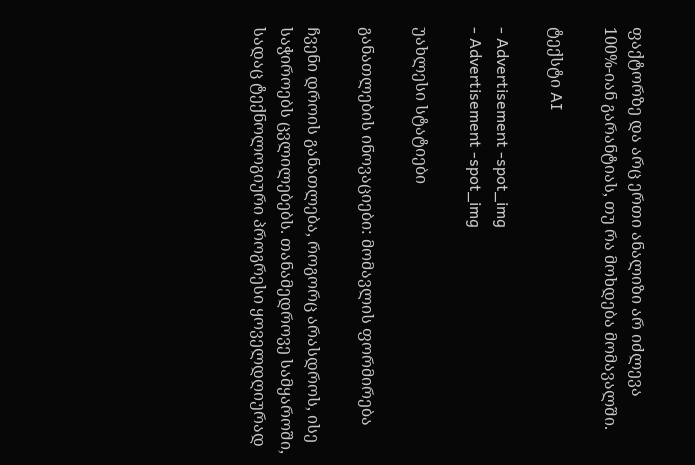ფაქტორზე და არც ერთი ანალიზი არ იძლევა 100%-იან გარანტიას, თუ რა მოხდება მომავალში.

ტექსტი AI

- Advertisement -spot_img
- Advertisement -spot_img

უახლესი სტატიები

განათლების ინოვაციები: მომავლის ფორმირება

ჩვენი დროის განათლება, როგორც არასდროს, ისე საჭიროებს ცვლილებებს. თანამედროვე სამყაროში, სადაც ტექნოლოგიური პროგრესი ყოველდღიურად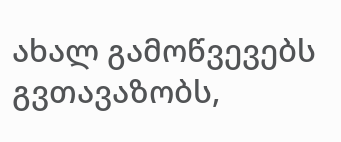ახალ გამოწვევებს გვთავაზობს,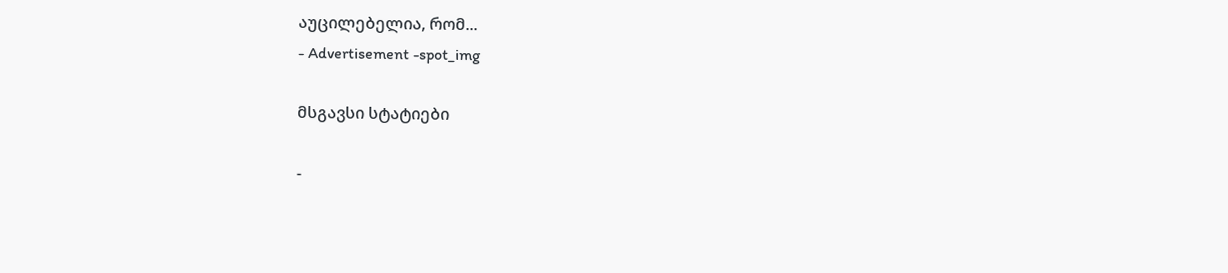აუცილებელია, რომ...
- Advertisement -spot_img

მსგავსი სტატიები

-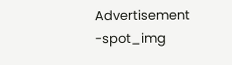Advertisement -spot_img